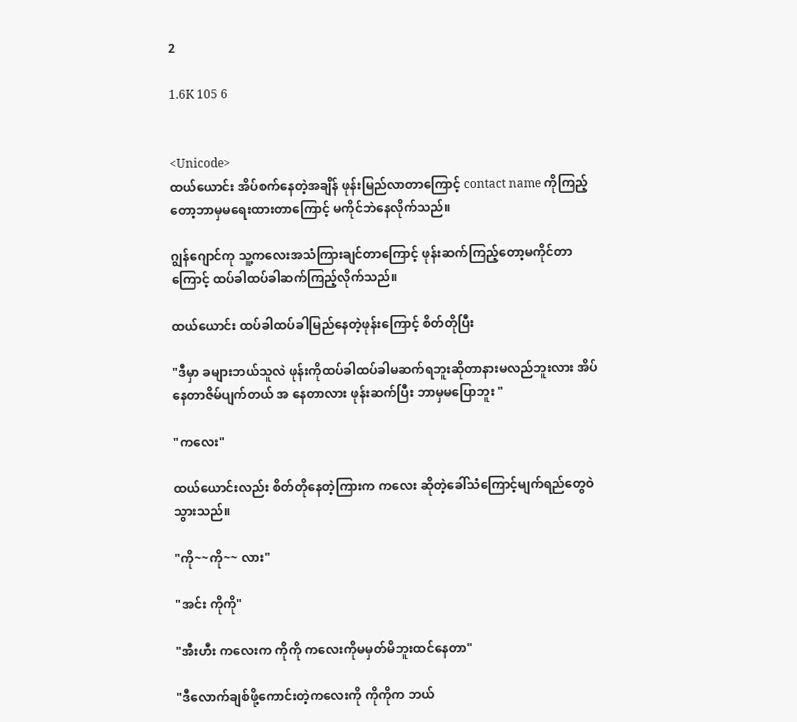2

1.6K 105 6


<Unicode>
ထယ်ယောင်း အိပ်စက်နေတဲ့အချိန် ဖုန်းမြည်လာတာကြောင့် contact name ကိုကြည့်တော့ဘာမှမရေးထားတာကြောင့် မကိုင်ဘဲနေလိုက်သည်။

ဂျွန်ဂျောင်ကု သူ့ကလေးအသံကြားချင်တာကြောင့် ဖုန်းဆက်ကြည့်တော့မကိုင်တာကြောင့် ထပ်ခါထပ်ခါဆက်ကြည့်လိုက်သည်။

ထယ်ယောင်း ထပ်ခါထပ်ခါမြည်နေတဲ့ဖုန်းကြောင့် စိတ်တိုပြီး

"ဒီမှာ ခများဘယ်သူလဲ ဖုန်းကိုထပ်ခါထပ်ခါမဆက်ရဘူးဆိုတာနားမလည်ဘူးလား အိပ်နေတာဇိမ်ပျက်တယ် အ‌ နေတာလား ဖုန်းဆက်ပြီး ဘာမှမပြောဘူး "

"ကလေး"

ထယ်ယောင်းလည်း စိတ်တိုနေတဲ့ကြားက ကလေး ဆိုတဲ့ခေါ်သံကြောင့်မျက်ရည်တွေဝဲသွားသည်။

"ကို~~ကို~~ လား"

"အင်း ကိုကို"

"အီးဟီး ကလေးက ကိုကို ကလေးကိုမမှတ်မိဘူးထင်နေတာ"

"ဒီလောက်ချစ်ဖို့ကောင်းတဲ့ကလေးကို ကိုကိုက ဘယ်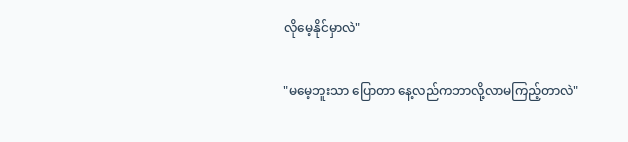လိုမေ့နိုင်မှာလဲ"

"မမေ့ဘူးသာ ပြောတာ နေ့လည်ကဘာလို့လာမကြည့်တာလဲ"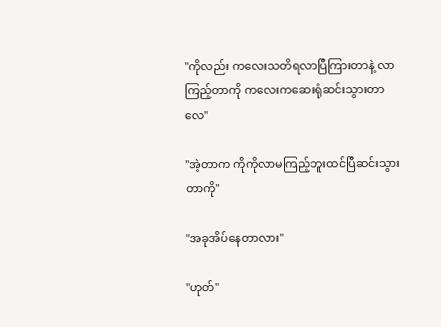"ကိုလည်း ကလေးသတိရလာပြီကြားတာနဲ့ လာကြည့်တာကို ကလေးကဆေးရုံဆင်းသွားတာလေ"

"အဲ့တာက ကိုကိုလာမကြည့်ဘူးထင်ပြီဆင်းသွားတာကို"

"အခုအိပ်နေတာလား"

"ဟုတ်"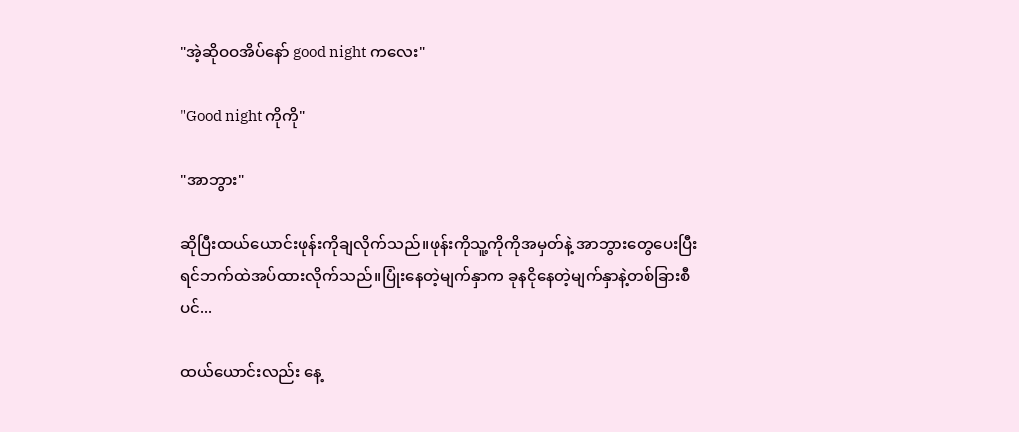"အဲ့ဆိုဝဝအိပ်နော် good night ကလေး"

"Good night ကိုကို"

"အာဘွား"

ဆိုပြီးထယ်ယောင်းဖုန်းကိုချလိုက်သည်။ဖုန်းကိုသူ့ကိုကိုအမှတ်နဲ့ အာဘွားတွေပေးပြီး ရင်ဘက်ထဲအပ်ထားလိုက်သည်။ပြုံးနေတဲ့မျက်နှာက ခုနငိုနေတဲ့မျက်နှာနဲ့တစ်ခြားစီပင်...

ထယ်ယောင်းလည်း ‌နေ့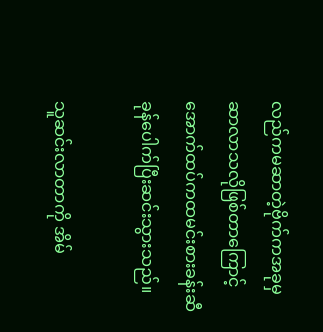လည်ကမဆာတဲ့ဗိုက်ကအခုမှဆာလာသလိုဖြစ်တာကြောင့် အောက်ထပ်ကထမင်းစားခန်းဆီခုန်ပေါက်ပြီးဆင်းသွားသည်။

သူဆင်းလာတာကို အိမ်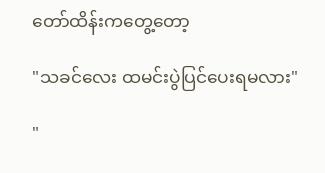တော်ထိန်းကတွေ့တော့

"သခင်လေး ထမင်းပွဲပြင်ပေးရမလား"

"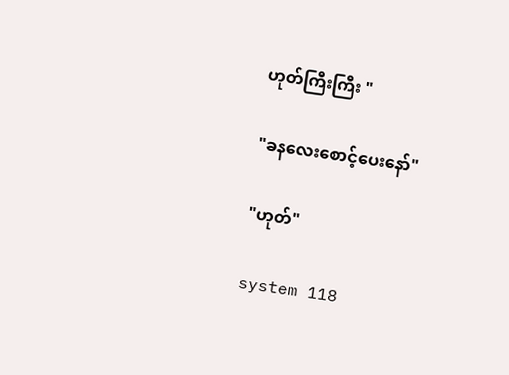ဟုတ်ကြီးကြီး "

"ခနလေးစောင့်ပေးနော်"

"ဟုတ်"

system 118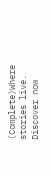(Complete)Where stories live. Discover now